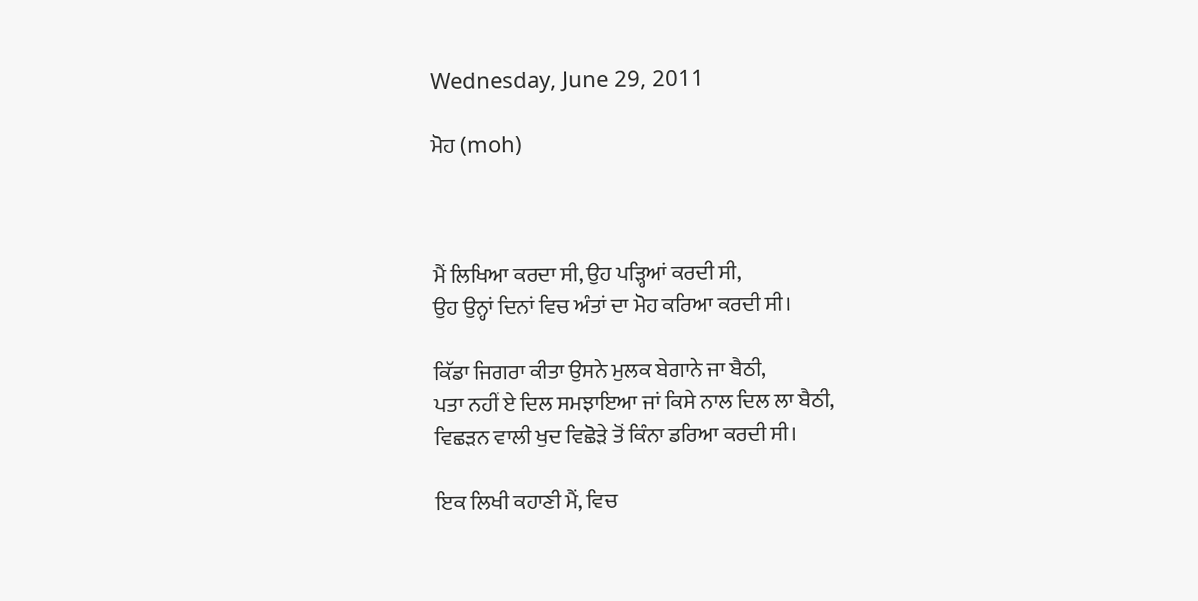Wednesday, June 29, 2011

ਮੋਹ (moh)



ਮੈਂ ਲਿਖਿਆ ਕਰਦਾ ਸੀ, ਉਹ ਪੜ੍ਹਿਆਂ ਕਰਦੀ ਸੀ,
ਉਹ ਉਨ੍ਹਾਂ ਦਿਨਾਂ ਵਿਚ ਅੰਤਾਂ ਦਾ ਮੋਹ ਕਰਿਆ ਕਰਦੀ ਸੀ।

ਕਿੱਡਾ ਜਿਗਰਾ ਕੀਤਾ ਉਸਨੇ ਮੁਲਕ ਬੇਗਾਨੇ ਜਾ ਬੈਠੀ,
ਪਤਾ ਨਹੀਂ ਏ ਦਿਲ ਸਮਝਾਇਆ ਜਾਂ ਕਿਸੇ ਨਾਲ ਦਿਲ ਲਾ ਬੈਠੀ,
ਵਿਛੜਨ ਵਾਲੀ ਖੁਦ ਵਿਛੋੜੇ ਤੋਂ ਕਿੰਨਾ ਡਰਿਆ ਕਰਦੀ ਸੀ।

ਇਕ ਲਿਖੀ ਕਹਾਣੀ ਮੈਂ, ਵਿਚ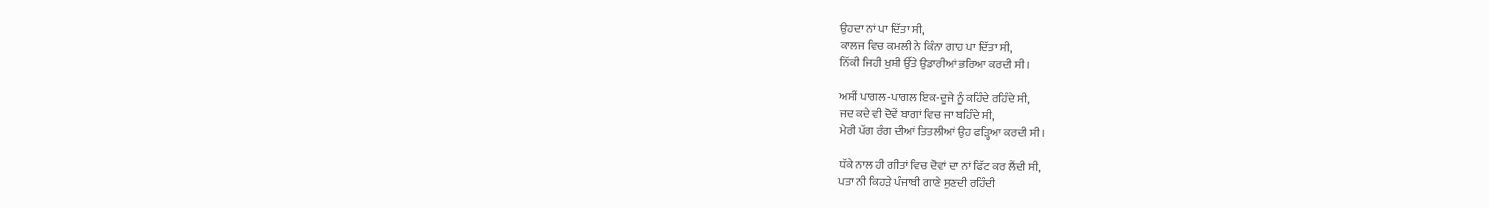ਉਹਦਾ ਨਾਂ ਪਾ ਦਿੱਤਾ ਸੀ,
ਕਾਲਜ ਵਿਚ ਕਮਲੀ ਨੇ ਕਿੰਨਾ ਗਾਹ ਪਾ ਦਿੱਤਾ ਸੀ,
ਨਿੱਕੀ ਜਿਹੀ ਖੁਸ਼ੀ ਉੱਤੇ ਉਡਾਰੀਆਂ ਭਰਿਆ ਕਰਦੀ ਸੀ।

ਅਸੀਂ ਪਾਗਲ-ਪਾਗਲ ਇਕ-ਦੂਜੇ ਨੂੰ ਕਹਿੰਦੇ ਰਹਿੰਦੇ ਸੀ,
ਜਦ ਕਦੇ ਵੀ ਦੋਵੇਂ ਬਾਗਾਂ ਵਿਚ ਜਾ ਬਹਿੰਦੇ ਸੀ,
ਮੇਰੀ ਪੱਗ ਰੰਗ ਦੀਆਂ ਤਿਤਲੀਆਂ ਉਹ ਫੜ੍ਹਿਆ ਕਰਦੀ ਸੀ।

ਧੱਕੇ ਨਾਲ ਹੀ ਗੀਤਾਂ ਵਿਚ ਦੋਵਾਂ ਦਾ ਨਾਂ ਫਿੱਟ ਕਰ ਲੈਂਦੀ ਸੀ,
ਪਤਾ ਨੀ ਕਿਹੜੇ ਪੰਜਾਬੀ ਗਾਣੇ ਸੁਣਦੀ ਰਹਿੰਦੀ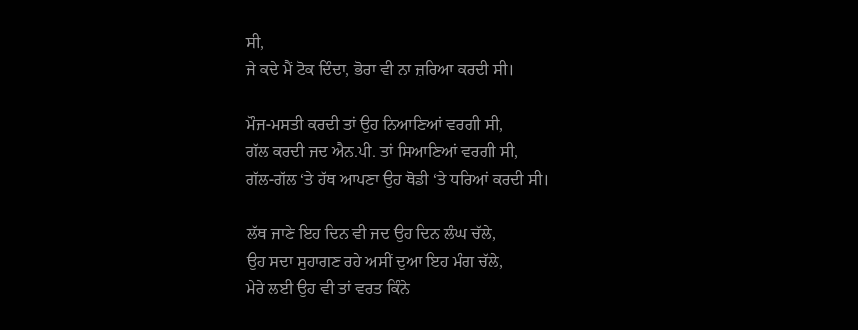ਸੀ,
ਜੇ ਕਦੇ ਮੈਂ ਟੋਕ ਦਿੰਦਾ, ਭੋਰਾ ਵੀ ਨਾ ਜ਼ਰਿਆ ਕਰਦੀ ਸੀ।

ਮੌਜ-ਮਸਤੀ ਕਰਦੀ ਤਾਂ ਉਹ ਨਿਆਣਿਆਂ ਵਰਗੀ ਸੀ,
ਗੱਲ ਕਰਦੀ ਜਦ ਐਨ.ਪੀ. ਤਾਂ ਸਿਆਣਿਆਂ ਵਰਗੀ ਸੀ,
ਗੱਲ-ਗੱਲ ‘ਤੇ ਹੱਥ ਆਪਣਾ ਉਹ ਥੋਡੀ ‘ਤੇ ਧਰਿਆਂ ਕਰਦੀ ਸੀ।

ਲੱਥ ਜਾਣੇ ਇਹ ਦਿਨ ਵੀ ਜਦ ਉਹ ਦਿਨ ਲੰਘ ਚੱਲੇ,
ਉਹ ਸਦਾ ਸੁਹਾਗਣ ਰਹੇ ਅਸੀਂ ਦੁਆ ਇਹ ਮੰਗ ਚੱਲੇ,
ਮੇਰੇ ਲਈ ਉਹ ਵੀ ਤਾਂ ਵਰਤ ਕਿੰਨੇ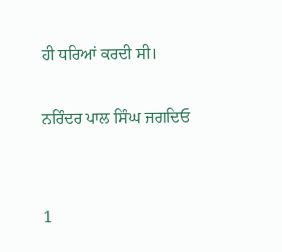ਹੀ ਧਰਿਆਂ ਕਰਦੀ ਸੀ।

ਨਰਿੰਦਰ ਪਾਲ ਸਿੰਘ ਜਗਦਿਓ


1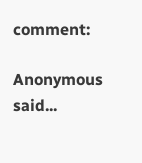comment:

Anonymous said...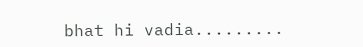bhat hi vadia.........